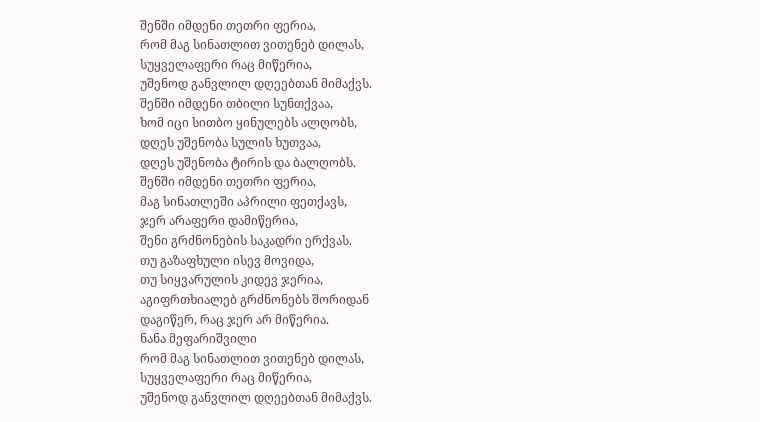შენში იმდენი თეთრი ფერია,
რომ მაგ სინათლით ვითენებ დილას,
სუყველაფერი რაც მიწერია,
უშენოდ განვლილ დღეებთან მიმაქვს.
შენში იმდენი თბილი სუნთქვაა,
ხომ იცი სითბო ყინულებს ალღობს,
დღეს უშენობა სულის ხუთვაა,
დღეს უშენობა ტირის და ბალღობს.
შენში იმდენი თეთრი ფერია,
მაგ სინათლეში აპრილი ფეთქავს,
ჯერ არაფერი დამიწერია,
შენი გრძნონების საკადრი ერქვას.
თუ გაზაფხული ისევ მოვიდა,
თუ სიყვარულის კიდევ ჯერია,
აგიფრთხიალებ გრძნონებს შორიდან
დაგიწერ, რაც ჯერ არ მიწერია.
ნანა მეფარიშვილი
რომ მაგ სინათლით ვითენებ დილას,
სუყველაფერი რაც მიწერია,
უშენოდ განვლილ დღეებთან მიმაქვს.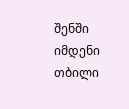შენში იმდენი თბილი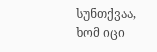სუნთქვაა,
ხომ იცი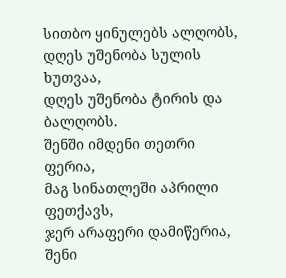სითბო ყინულებს ალღობს,
დღეს უშენობა სულის ხუთვაა,
დღეს უშენობა ტირის და ბალღობს.
შენში იმდენი თეთრი ფერია,
მაგ სინათლეში აპრილი ფეთქავს,
ჯერ არაფერი დამიწერია,
შენი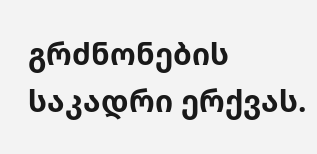გრძნონების საკადრი ერქვას.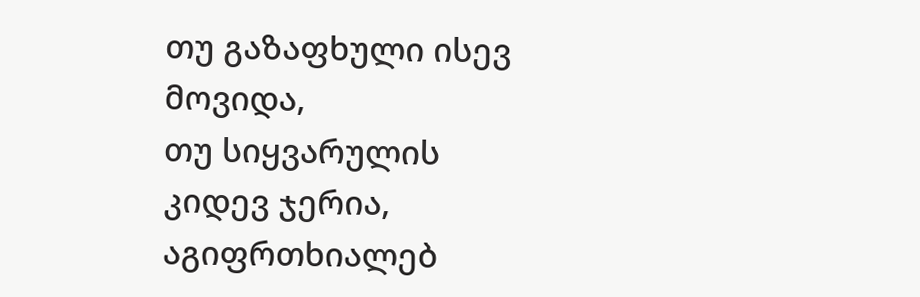თუ გაზაფხული ისევ მოვიდა,
თუ სიყვარულის კიდევ ჯერია,
აგიფრთხიალებ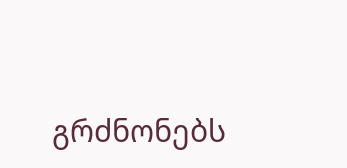გრძნონებს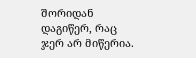შორიდან
დაგიწერ, რაც ჯერ არ მიწერია.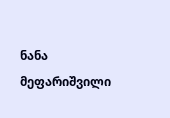ნანა მეფარიშვილი